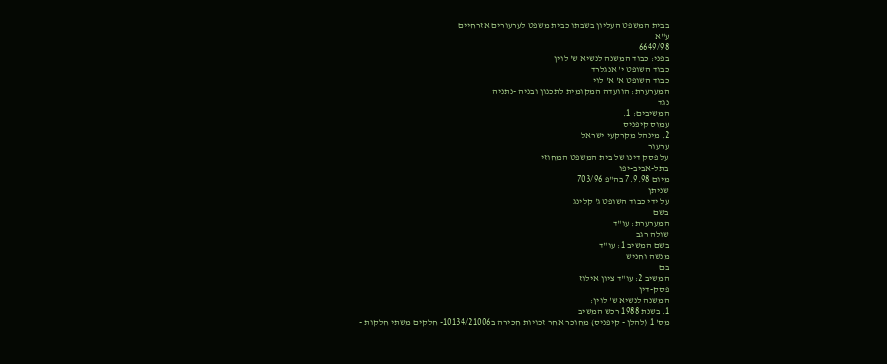בבית המשפט העליון בשבתו כבית משפט לערעורים אזרחיים
ע"א
6649/98
בפני: כבוד המשנה לנשיא ש' לוין
כבוד השופט י' אנגלרד
כבוד השופט א' א' לוי
המערערת: הוועדה המקומית לתכנון ובניה -נתניה
נגד
המשיבים: 1.
עמוס קיפניס
2. מינהל מקרקעי ישראל
ערעור
על פסק דינו של בית המשפט המחוזי
בתל-אביב-יפו
מיום 7.9.98 בה"פ 703/96
שניתן
על ידי כבוד השופט ג' קלינג
בשם
המערערת: עו"ד
שולה רגב
בשם המשיב 1: עו"ד
מנשה וחניש
בם
המשיב 2: עו"ד ציון אילוז
פסק-דין
המשנה לנשיא ש' לוין:
1. בשנת 1988 רכש המשיב
מס' 1 (להלן - קיפניס) מחוכר אחר זכויות חכירה ב10134/21006- חלקים משתי חלקות -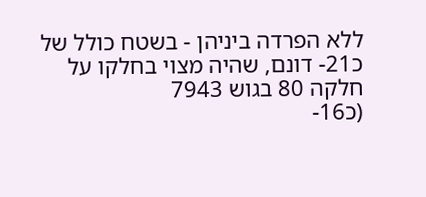ללא הפרדה ביניהן - בשטח כולל של כ21- דונם, שהיה מצוי בחלקו על חלקה 80 בגוש 7943
(כ16-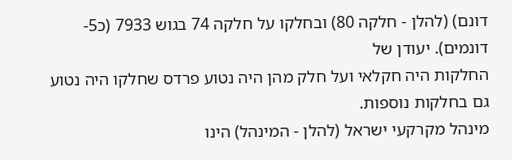דונם) (להלן - חלקה 80) ובחלקו על חלקה 74 בגוש 7933 (כ5- דונמים). יעודן של
החלקות היה חקלאי ועל חלק מהן היה נטוע פרדס שחלקו היה נטוע גם בחלקות נוספות.
מינהל מקרקעי ישראל (להלן - המינהל) הינו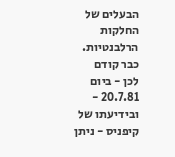הבעלים של החלקות הרלבנטיות. כבר קודם
לכן - ביום 20.7.81 - ובידיעתו של קיפניס - ניתן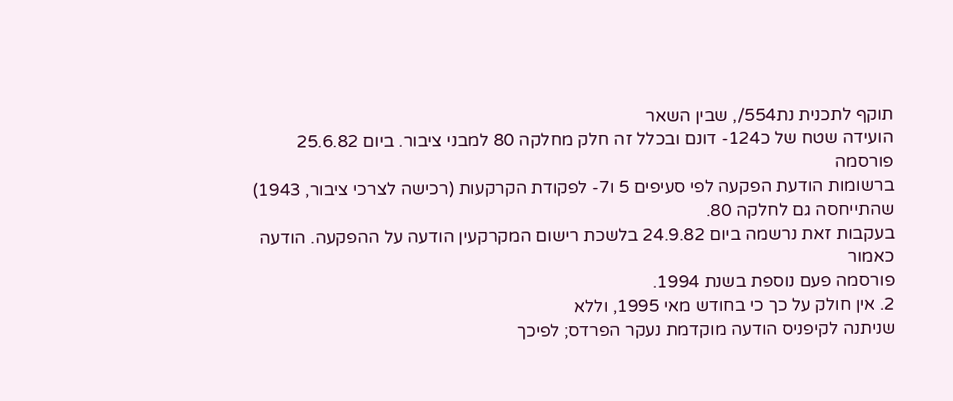תוקף לתכנית נת554/, שבין השאר
הועידה שטח של כ124- דונם ובכלל זה חלק מחלקה 80 למבני ציבור. ביום 25.6.82 פורסמה
ברשומות הודעת הפקעה לפי סעיפים 5 ו7- לפקודת הקרקעות (רכישה לצרכי ציבור, 1943)
שהתייחסה גם לחלקה 80.
בעקבות זאת נרשמה ביום 24.9.82 בלשכת רישום המקרקעין הודעה על ההפקעה. הודעה כאמור
פורסמה פעם נוספת בשנת 1994.
2. אין חולק על כך כי בחודש מאי 1995, וללא
שניתנה לקיפניס הודעה מוקדמת נעקר הפרדס; לפיכך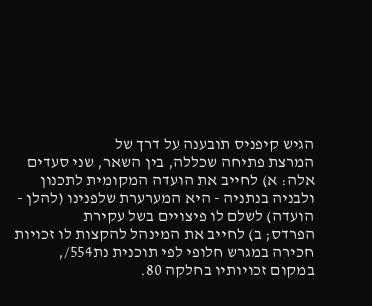הגיש קיפניס תובענה על דרך של
המרצת פתיחה שכללה, בין השאר, שני סעדים אלה: א) לחייב את הועדה המקומית לתכנון
ולבניה בנתניה - היא המערערת שלפנינו (להלן - הועדה) לשלם לו פיצויים בשל עקירת
הפרדס; ב) לחייב את המינהל להקצות לו זכויות חכירה במגרש חלופי לפי תוכנית נת554/,
במקום זכויותיו בחלקה 80.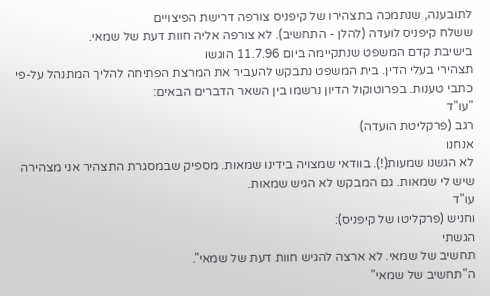לתובענה, שנתמכה בתצהירו של קיפניס צורפה דרישת הפיצויים
ששלח קיפניס לועדה (להלן - התחשיב). לא צורפה אליה חוות דעת של שמאי.
בישיבת קדם המשפט שנתקיימה ביום 11.7.96 הוגשו
תצהירי בעלי הדין. בית המשפט נתבקש להעביר את המרצת הפתיחה להליך המתנהל על-פי
כתבי טענות. בפרוטוקול הדיון נרשמו בין השאר הדברים הבאים:
"עו"ד
רגב (פרקליטת הועדה)
אנחנו
לא הגשנו שמעות(!). בוודאי שמצויה בידינו שמאות. מספיק שבמסגרת התצהיר אני מצהירה
שיש לי שמאות. גם המבקש לא הגיש שמאות.
עו"ד
וחניש (פרקליטו של קיפניס):
הגשתי
תחשיב של שמאי. לא ארצה להגיש חוות דעת של שמאי".
ה"תחשיב של שמאי"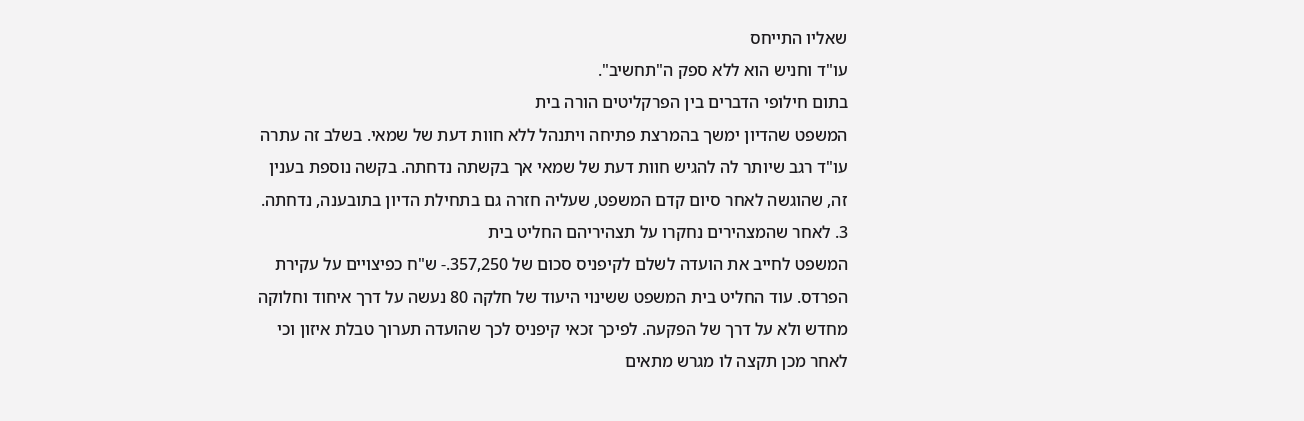שאליו התייחס
עו"ד וחניש הוא ללא ספק ה"תחשיב".
בתום חילופי הדברים בין הפרקליטים הורה בית
המשפט שהדיון ימשך בהמרצת פתיחה ויתנהל ללא חוות דעת של שמאי. בשלב זה עתרה
עו"ד רגב שיותר לה להגיש חוות דעת של שמאי אך בקשתה נדחתה. בקשה נוספת בענין
זה, שהוגשה לאחר סיום קדם המשפט, שעליה חזרה גם בתחילת הדיון בתובענה, נדחתה.
3. לאחר שהמצהירים נחקרו על תצהיריהם החליט בית
המשפט לחייב את הועדה לשלם לקיפניס סכום של 357,250.- ש"ח כפיצויים על עקירת
הפרדס. עוד החליט בית המשפט ששינוי היעוד של חלקה 80 נעשה על דרך איחוד וחלוקה
מחדש ולא על דרך של הפקעה. לפיכך זכאי קיפניס לכך שהועדה תערוך טבלת איזון וכי
לאחר מכן תקצה לו מגרש מתאים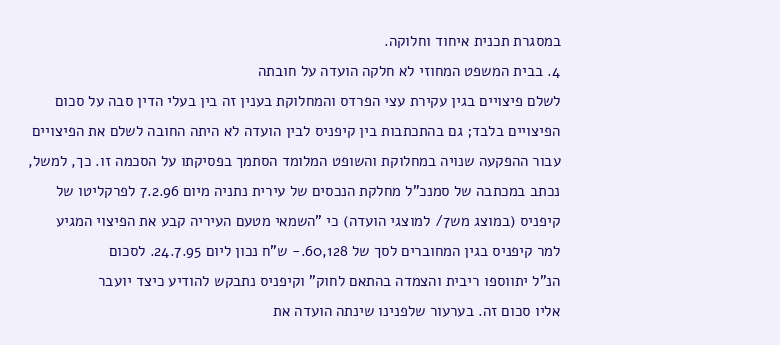במסגרת תכנית איחוד וחלוקה.
4. בבית המשפט המחוזי לא חלקה הועדה על חובתה
לשלם פיצויים בגין עקירת עצי הפרדס והמחלוקת בענין זה בין בעלי הדין סבה על סכום
הפיצויים בלבד; גם בהתכתבות בין קיפניס לבין הועדה לא היתה החובה לשלם את הפיצויים
עבור ההפקעה שנויה במחלוקת והשופט המלומד הסתמך בפסיקתו על הסכמה זו. כך, למשל,
נכתב במכתבה של סמנכ"ל מחלקת הנכסים של עירית נתניה מיום 7.2.96 לפרקליטו של
קיפניס (במוצג מש7/ למוצגי הועדה) כי "השמאי מטעם העיריה קבע את הפיצוי המגיע
למר קיפניס בגין המחוברים לסך של 60,128.- ש"ח נכון ליום 24.7.95. לסכום
הנ"ל יתווספו ריבית והצמדה בהתאם לחוק" וקיפניס נתבקש להודיע כיצד יועבר
אליו סכום זה. בערעור שלפנינו שינתה הועדה את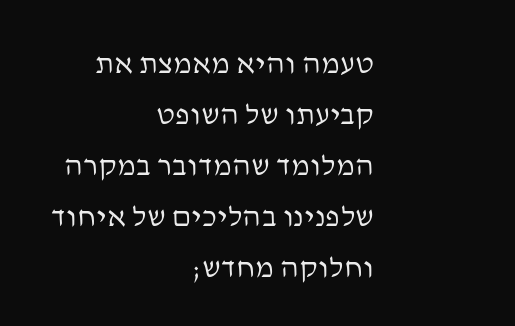טעמה והיא מאמצת את קביעתו של השופט
המלומד שהמדובר במקרה שלפנינו בהליכים של איחוד וחלוקה מחדש;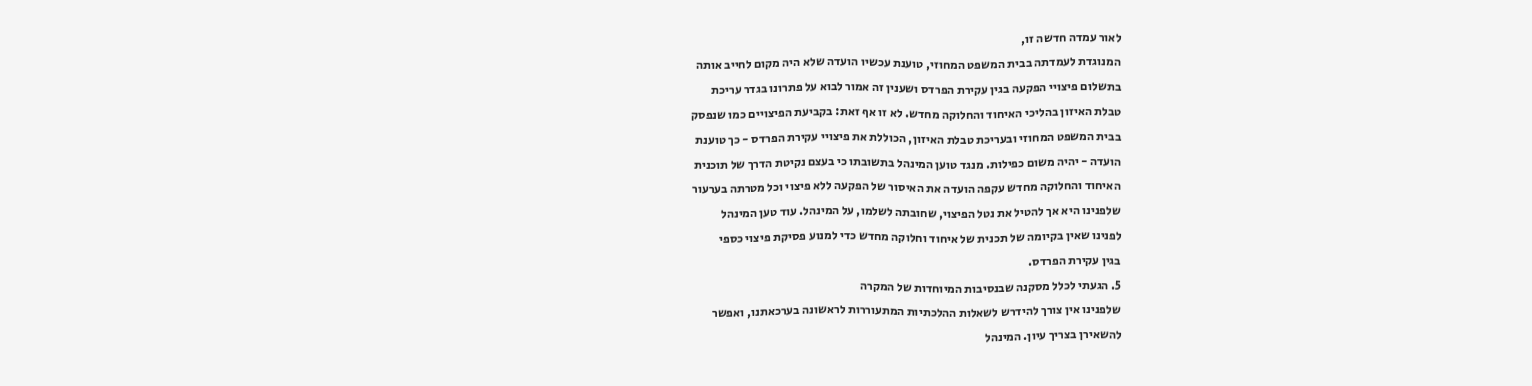לאור עמדה חדשה זו,
המנוגדת לעמדתה בבית המשפט המחוזי, טוענת עכשיו הועדה שלא היה מקום לחייב אותה
בתשלום פיצויי הפקעה בגין עקירת הפרדס ושענין זה אמור לבוא על פתרונו בגדר עריכת
טבלת האיזון בהליכי האיחוד והחלוקה מחדש. לא זו אף זאת: בקביעת הפיצויים כמו שנפסק
בבית המשפט המחוזי ובעריכת טבלת האיזון, הכוללת את פיצויי עקירת הפרדס - כך טוענת
הועדה - יהיה משום כפילות. מנגד טוען המינהל בתשובתו כי בעצם נקיטת הדרך של תוכנית
האיחוד והחלוקה מחדש עקפה הועדה את האיסור של הפקעה ללא פיצוי וכל מטרתה בערעור
שלפנינו היא אך להטיל את נטל הפיצוי, שחובתה לשלמו, על המינהל. עוד טען המינהל
לפנינו שאין בקיומה של תכנית של איחוד וחלוקה מחדש כדי למנוע פסיקת פיצוי כספי
בגין עקירת הפרדס.
5. הגעתי לכלל מסקנה שבנסיבות המיוחדות של המקרה
שלפנינו אין צורך להידרש לשאלות ההלכתיות המתעוררות לראשונה בערכאתנו, ואפשר
להשאירן בצריך עיון. המינהל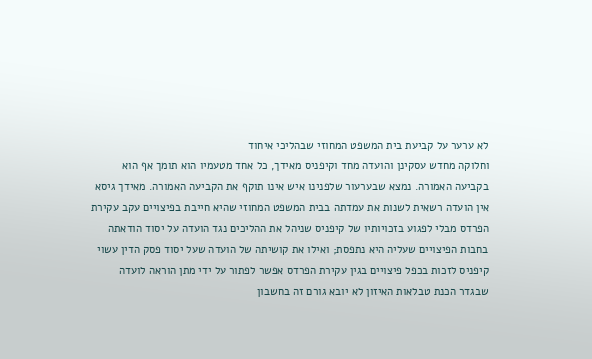לא ערער על קביעת בית המשפט המחוזי שבהליכי איחוד
וחלוקה מחדש עסקינן והועדה מחד וקיפניס מאידך, כל אחד מטעמיו הוא תומך אף הוא
בקביעה האמורה. נמצא שבערעור שלפנינו איש אינו תוקף את הקביעה האמורה. מאידך גיסא
אין הועדה רשאית לשנות את עמדתה בבית המשפט המחוזי שהיא חייבת בפיצויים עקב עקירת
הפרדס מבלי לפגוע בזכויותיו של קיפניס שניהל את ההליכים נגד הועדה על יסוד הודאתה
בחבות הפיצויים שעליה היא נתפסת; ואילו את קושיתה של הועדה שעל יסוד פסק הדין עשוי
קיפניס לזכות בכפל פיצויים בגין עקירת הפרדס אפשר לפתור על ידי מתן הוראה לועדה
שבגדר הכנת טבלאות האיזון לא יובא גורם זה בחשבון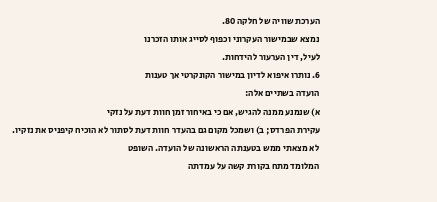הערכת שוויה של חלקה 80.
נמצא שבמישור העקרוני וכפוף לסייג אותו הזכרנו
לעיל, דין הערעור להידחות.
6. נותרו איפוא לדיון במישור הקונקרטי אך טענות
הועדה בשתיים אלה:
א) שנמנע ממנה להגיש, אם כי באיחור זמן חוות דעת על נזקי
עקירת הפרדס; ב) ושמכל מקום גם בהעדר חוות דעת לסתור לא הוכיח קיפניס את נזקיו.
לא מצאתי ממש בטענתה הראשונה של הועדה. השופט
המלומד מתח בקורת קשה על עמדתה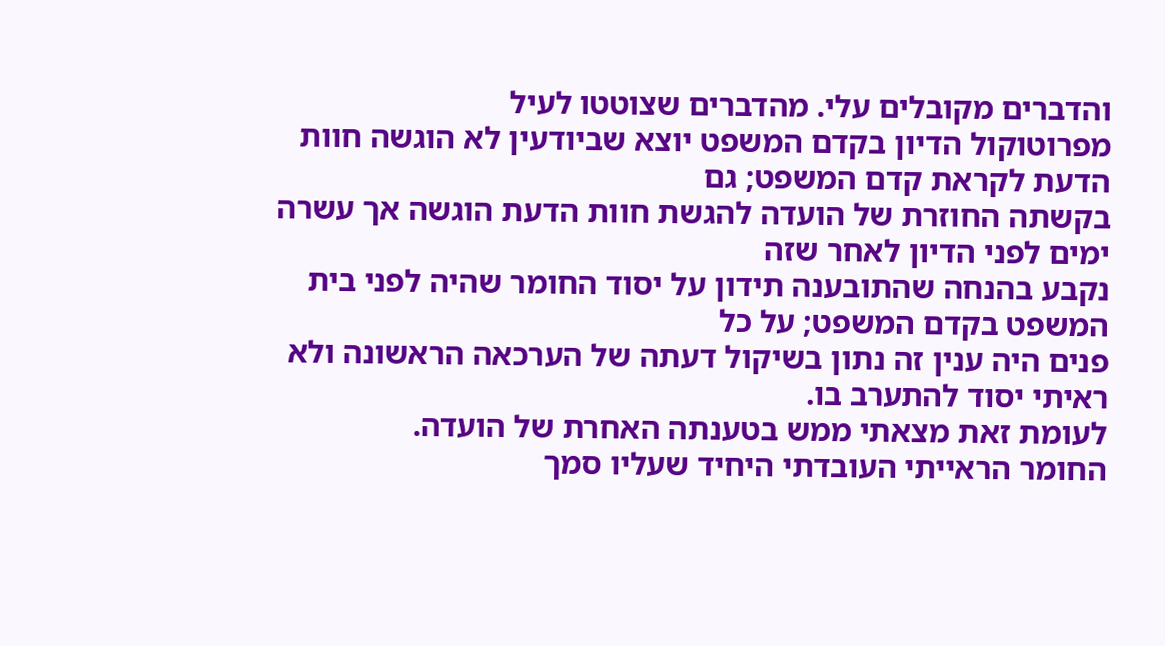והדברים מקובלים עלי. מהדברים שצוטטו לעיל
מפרוטוקול הדיון בקדם המשפט יוצא שביודעין לא הוגשה חוות הדעת לקראת קדם המשפט; גם
בקשתה החוזרת של הועדה להגשת חוות הדעת הוגשה אך עשרה ימים לפני הדיון לאחר שזה
נקבע בהנחה שהתובענה תידון על יסוד החומר שהיה לפני בית המשפט בקדם המשפט; על כל
פנים היה ענין זה נתון בשיקול דעתה של הערכאה הראשונה ולא ראיתי יסוד להתערב בו.
לעומת זאת מצאתי ממש בטענתה האחרת של הועדה.
החומר הראייתי העובדתי היחיד שעליו סמך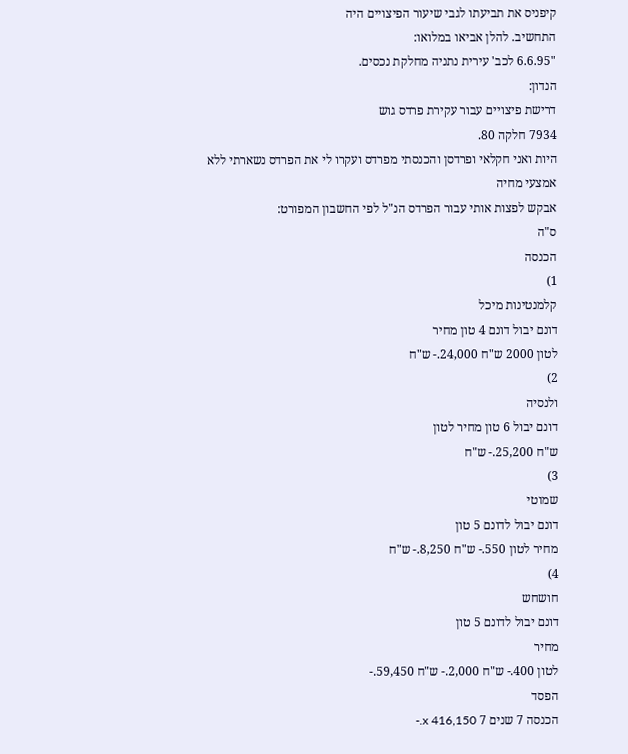קיפניס את תביעתו לגבי שיעור הפיצויים היה
התחשיב. להלן אביאו במלואו:
"6.6.95 לכב' עירית נתניה מחלקת נכסים.
הנדון:
דרישת פיצויים עבור עקירת פרדס גוש
7934 חלקה 80.
היות ואני חקלאי ופרדסן והכנסתי מפרדס ועקרו לי את הפרדס נשארתי ללא אמצעי מחיה
אבקש לפצות אותי עבור הפרדס הנ"ל לפי החשבון המפורט:
ס"ה
הכנסה
1)
קלמנטינות מיכל
דונם יבול דונם 4 טון מחיר
לטון 2000 ש"ח 24,000.- ש"ח
2)
ולנסיה
דונם יבול 6 טון מחיר לטון
ש"ח 25,200.- ש"ח
3)
שמוטי
דונם יבול לדונם 5 טון
מחיר לטון 550.- ש"ח 8,250.- ש"ח
4)
חושחש
דונם יבול לדונם 5 טון
מחיר
לטון 400.- ש"ח 2,000.- ש"ח 59,450.-
הפסד
הכנסה 7 שנים 7 x 416,150.-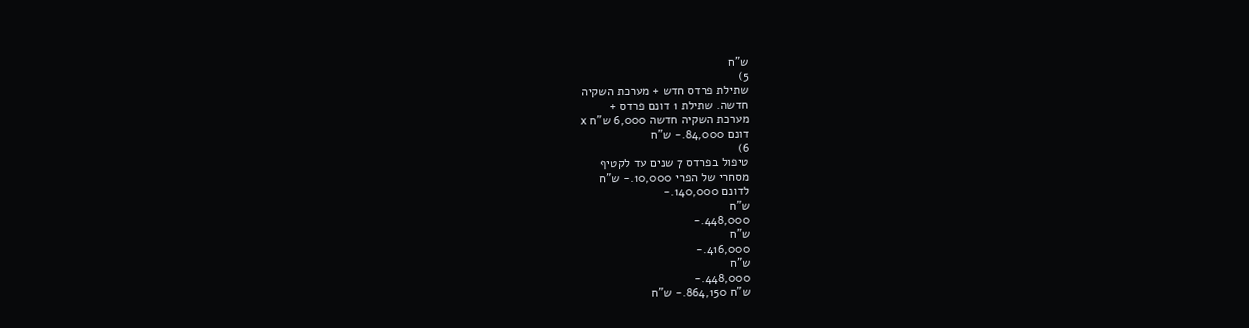ש"ח
5)
שתילת פרדס חדש + מערכת השקיה
חדשה. שתילת 1 דונם פרדס +
מערכת השקיה חדשה 6,000 ש"ח x
דונם 84,000.- ש"ח
6)
טיפול בפרדס 7 שנים עד לקטיף
מסחרי של הפרי 10,000.- ש"ח
לדונם 140,000.-
ש"ח
448,000.-
ש"ח
416,000.-
ש"ח
448,000.-
ש"ח 864,150.- ש"ח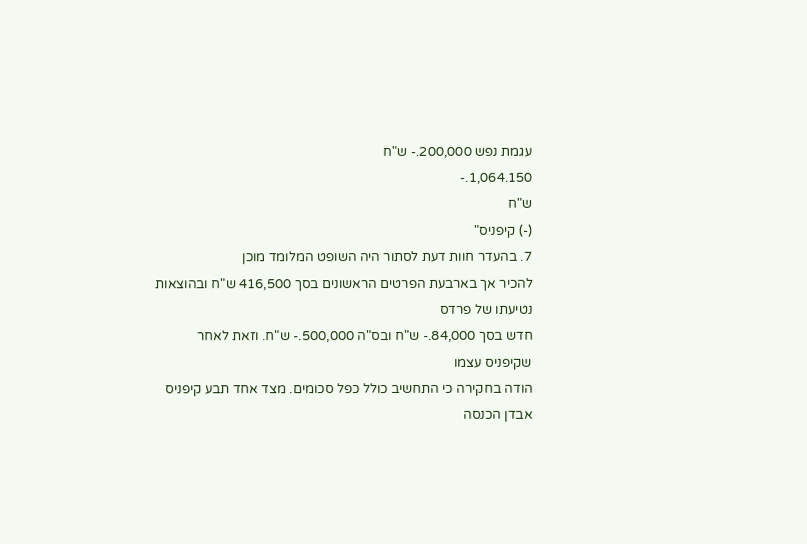עגמת נפש 200,000.- ש"ח
1,064.150.-
ש"ח
(-) קיפניס"
7. בהעדר חוות דעת לסתור היה השופט המלומד מוכן
להכיר אך בארבעת הפרטים הראשונים בסך 416,500 ש"ח ובהוצאות נטיעתו של פרדס
חדש בסך 84,000.- ש"ח ובס"ה 500,000.- ש"ח. וזאת לאחר שקיפניס עצמו
הודה בחקירה כי התחשיב כולל כפל סכומים. מצד אחד תבע קיפניס אבדן הכנסה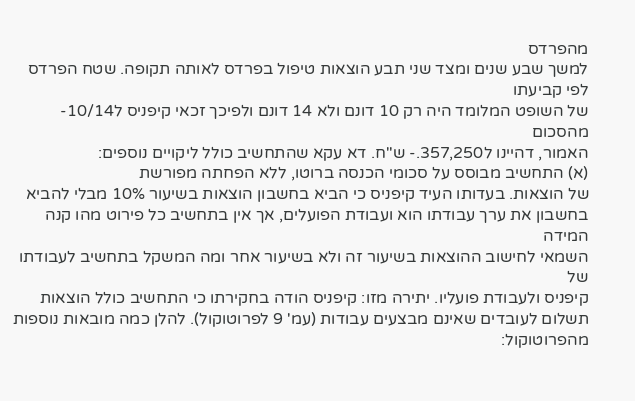מהפרדס
למשך שבע שנים ומצד שני תבע הוצאות טיפול בפרדס לאותה תקופה. שטח הפרדס לפי קביעתו
של השופט המלומד היה רק 10 דונם ולא 14 דונם ולפיכך זכאי קיפניס ל10/14- מהסכום
האמור, דהיינו ל357,250.- ש"ח. דא עקא שהתחשיב כולל ליקויים נוספים:
(א) התחשיב מבוסס על סכומי הכנסה ברוטו, ללא הפחתה מפורשת
של הוצאות. בעדותו העיד קיפניס כי הביא בחשבון הוצאות בשיעור 10% מבלי להביא
בחשבון את ערך עבודתו הוא ועבודת הפועלים, אך אין בתחשיב כל פירוט מהו קנה המידה
השמאי לחישוב ההוצאות בשיעור זה ולא בשיעור אחר ומה המשקל בתחשיב לעבודתו של
קיפניס ולעבודת פועליו. יתירה מזו: קיפניס הודה בחקירתו כי התחשיב כולל הוצאות
תשלום לעובדים שאינם מבצעים עבודות (עמ' 9 לפרוטוקול). להלן כמה מובאות נוספות
מהפרוטוקול: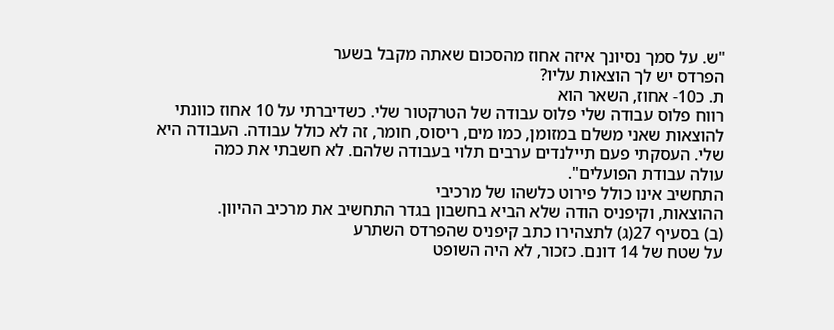"ש. על סמך נסיונך איזה אחוז מהסכום שאתה מקבל בשער
הפרדס יש לך הוצאות עליו?
ת. כ10- אחוז, השאר הוא
רווח פלוס עבודה שלי פלוס עבודה של הטרקטור שלי. כשדיברתי על 10 אחוז כוונתי
להוצאות שאני משלם במזומן, כמו מים, ריסוס, חומר, זה לא כולל עבודה. העבודה היא
שלי. העסקתי פעם תיילנדים ערבים תלוי בעבודה שלהם. לא חשבתי את כמה
עולה עבודת הפועלים".
התחשיב אינו כולל פירוט כלשהו של מרכיבי
ההוצאות, וקיפניס הודה שלא הביא בחשבון בגדר התחשיב את מרכיב ההיוון.
(ב) בסעיף 27(ג) לתצהירו כתב קיפניס שהפרדס השתרע
על שטח של 14 דונם. כזכור, לא היה השופט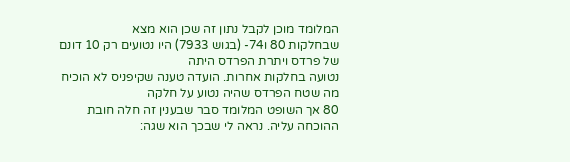המלומד מוכן לקבל נתון זה שכן הוא מצא
שבחלקות 80 ו74- (בגוש 7933) היו נטועים רק 10 דונם של פרדס ויתרת הפרדס היתה
נטועה בחלקות אחרות. הועדה טענה שקיפניס לא הוכיח מה שטח הפרדס שהיה נטוע על חלקה
80 אך השופט המלומד סבר שבענין זה חלה חובת ההוכחה עליה. נראה לי שבכך הוא שגה: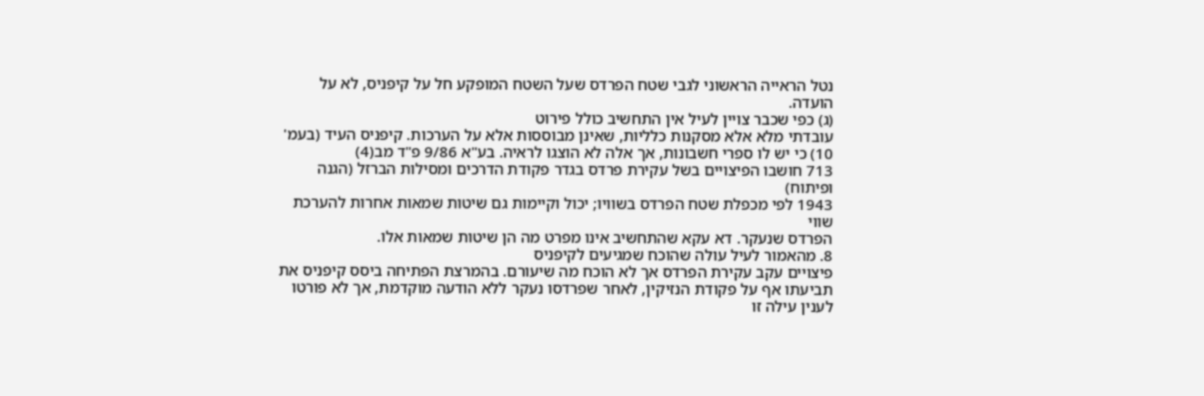נטל הראייה הראשוני לגבי שטח הפרדס שעל השטח המופקע חל על קיפניס, לא על הועדה.
(ג) כפי שכבר צויין לעיל אין התחשיב כולל פירוט
עובדתי מלא אלא מסקנות כלליות, שאינן מבוססות אלא על הערכות. קיפניס העיד (בעמ'
10) כי יש לו ספרי חשבונות, אך אלה לא הוצגו לראיה. בע"א 9/86 פ"ד מב(4)
713 חושבו הפיצויים בשל עקירת פרדס בגדר פקודת הדרכים ומסילות הברזל (הגנה ופיתוח)
1943 לפי מכפלת שטח הפרדס בשוויו; יכול וקיימות גם שיטות שמאות אחרות להערכת שווי
הפרדס שנעקר. דא עקא שהתחשיב אינו מפרט מה הן שיטות שמאות אלו.
8. מהאמור לעיל עולה שהוכח שמגיעים לקיפניס
פיצויים עקב עקירת הפרדס אך לא הוכח מה שיעורם. בהמרצת הפתיחה ביסס קיפניס את
תביעתו אף על פקודת הנזיקין, לאחר שפרדסו נעקר ללא הודעה מוקדמת, אך לא פורטו
לענין עילה זו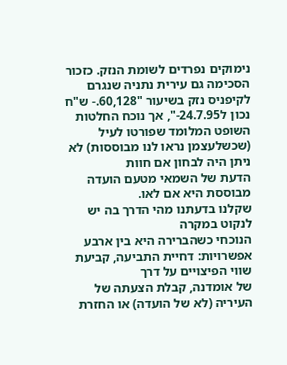נימוקים נפרדים לשומת הנזק. כזכור הסכימה גם עירית נתניה שנגרם
לקיפניס נזק בשיעור "60,128.- ש"ח נכון ל24.7.95-", אך נוכח החלטות
השופט המלומד שפורטו לעיל (שכשלעצמן נראו לנו מבוססות) לא ניתן היה לבחון אם חוות
הדעת של השמאי מטעם הועדה מבוססת היא אם לאו.
שקלנו בדעתנו מהי הדרך בה יש לנקוט במקרה
הנוכחי כשהברירה היא בין ארבע אפשרויות: דחיית התביעה, קביעת שווי הפיצויים על דרך
של אומדנה, קבלת הצעתה של העיריה (לא של הועדה) או החזרת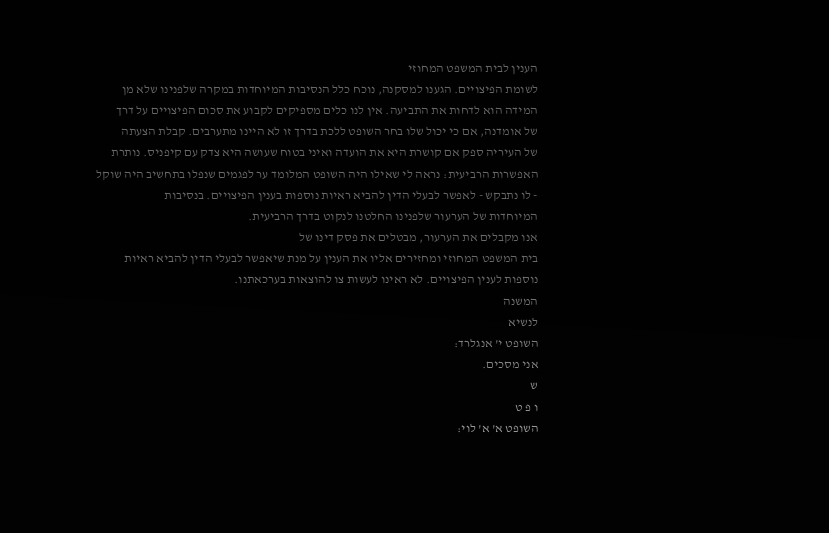הענין לבית המשפט המחוזי
לשומת הפיצויים. הגענו למסקנה, נוכח כלל הנסיבות המיוחדות במקרה שלפנינו שלא מן
המידה הוא לדחות את התביעה. אין לנו כלים מספיקים לקבוע את סכום הפיצויים על דרך
של אומדנה, אם כי יכול שלו בחר השופט ללכת בדרך זו לא היינו מתערבים. קבלת הצעתה
של העיריה ספק אם קושרת היא את הועדה ואיני בטוח שעושה היא צדק עם קיפניס. נותרת
האפשרות הרביעית: נראה לי שאילו היה השופט המלומד ער לפגמים שנפלו בתחשיב היה שוקל
- לו נתבקש - לאפשר לבעלי הדין להביא ראיות נוספות בענין הפיצויים. בנסיבות
המיוחדות של הערעור שלפנינו החלטנו לנקוט בדרך הרביעית.
אנו מקבלים את הערעור, מבטלים את פסק דינו של
בית המשפט המחוזי ומחזירים אליו את הענין על מנת שיאפשר לבעלי הדין להביא ראיות
נוספות לענין הפיצויים. לא ראינו לעשות צו להוצאות בערכאתנו.
המשנה
לנשיא
השופט י' אנגלרד:
אני מסכים.
ש
ו פ ט
השופט א' א' לוי: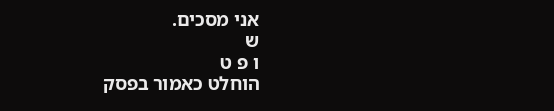אני מסכים.
ש
ו פ ט
הוחלט כאמור בפסק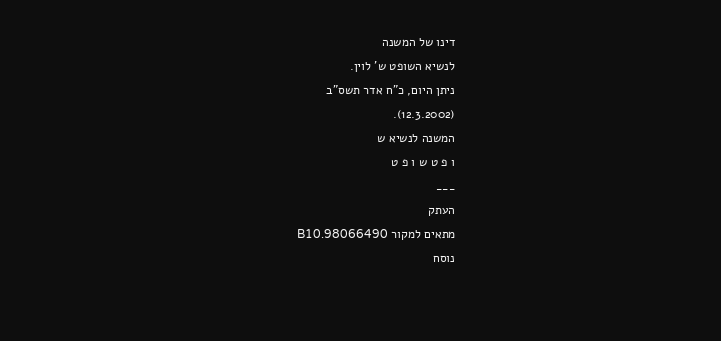דינו של המשנה
לנשיא השופט ש' לוין.
ניתן היום, כ"ח אדר תשס"ב
(12.3.2002).
המשנה לנשיא ש
ו פ ט ש ו פ ט
___
העתק
מתאים למקור 98066490.B10
נוסח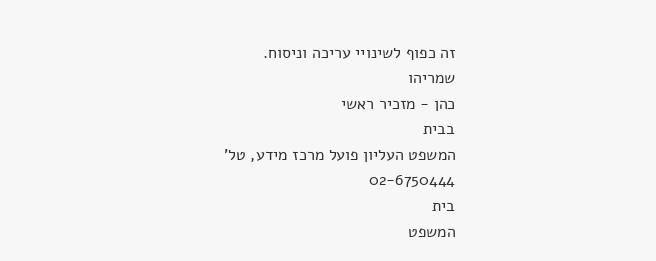זה כפוף לשינויי עריכה וניסוח.
שמריהו
כהן - מזכיר ראשי
בבית
המשפט העליון פועל מרכז מידע, טל' 02-6750444
בית
המשפט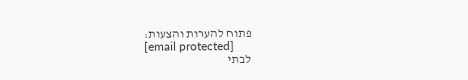פתוח להערות והצעות:
[email protected]
לבתי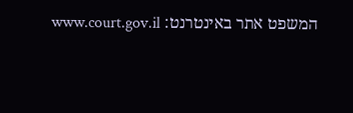המשפט אתר באינטרנט: www.court.gov.il